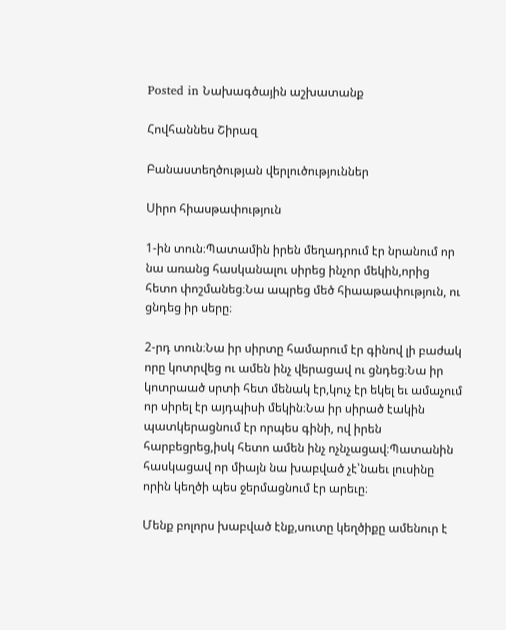Posted in Նախագծային աշխատանք

Հովհաննես Շիրազ

Բանաստեղծության վերլուծություններ

Սիրո հիասթափություն

1-ին տուն։Պատամին իրեն մեղադրում էր նրանում որ նա առանց հասկանալու սիրեց ինչոր մեկին,որից հետո փոշմանեց։Նա ապրեց մեծ հիաաթափություն, ու ցնդեց իր սերը։

2-րդ տուն։Նա իր սիրտը համարում էր գինով լի բաժակ որը կոտրվեց ու ամեն ինչ վերացավ ու ցնդեց։Նա իր կոտրաած սրտի հետ մենակ էր,կուչ էր եկել եւ ամաչում որ սիրել էր այդպիսի մեկին։Նա իր սիրած էակին պատկերացնում էր որպես գինի, ով իրեն հարբեցրեց,իսկ հետո ամեն ինչ ոչնչացավ։Պատանին հասկացավ որ միայն նա խաբված չէ՝նաեւ լուսինը որին կեղծի պես ջերմացնում էր արեւը։

Մենք բոլորս խաբված էնք,սուտը կեղծիքը ամենուր է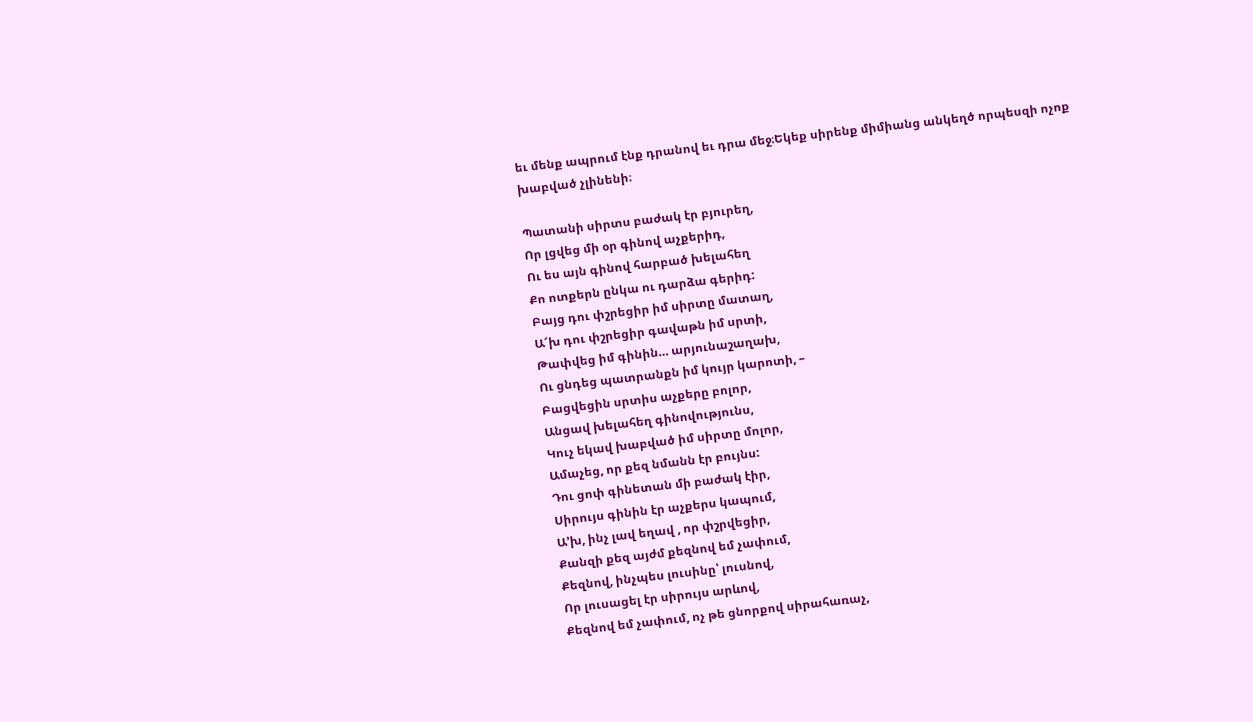եւ մենք ապրում էնք դրանով եւ դրա մեջ։Եկեք սիրենք միմիանց անկեղծ որպեսզի ոչոք խաբված չլինենի։

Պատանի սիրտս բաժակ էր բյուրեղ,
Որ լցվեց մի օր գինով աչքերիդ,
Ու ես այն գինով հարբած խելահեղ
Քո ոտքերն ընկա ու դարձա գերիդ:
Բայց դու փշրեցիր իմ սիրտը մատաղ,
Ա՜խ դու փշրեցիր գավաթն իմ սրտի,
Թափվեց իմ գինին… արյունաշաղախ,
Ու ցնդեց պատրանքն իմ կույր կարոտի, –
Բացվեցին սրտիս աչքերը բոլոր,
Անցավ խելահեղ գինովությունս,
Կուչ եկավ խաբված իմ սիրտը մոլոր,
Ամաչեց, որ քեզ նմանն էր բույնս:
Դու ցոփ գինետան մի բաժակ էիր,
Սիրույս գինին էր աչքերս կապում,
Ա’խ, ինչ լավ եղավ , որ փշրվեցիր,
Քանզի քեզ այժմ քեզնով եմ չափում,
Քեզնով, ինչպես լուսինը՝ լուսնով,
Որ լուսացել էր սիրույս արևով,
Քեզնով եմ չափում, ոչ թե ցնորքով սիրահառաչ,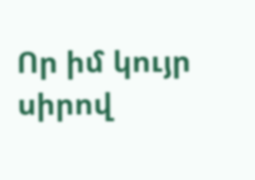Որ իմ կույր սիրով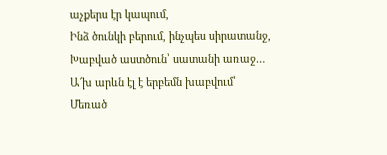աչքերս էր կապում,
Ինձ ծունկի բերում, ինչպես սիրատանջ,
Խաբված աստծուն՝ սատանի առաջ…
Ա՜խ արևն էլ է երբեմն խաբվում՝
Մեռած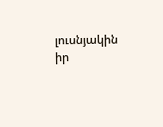լուսնյակին իր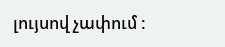լույսով չափում :